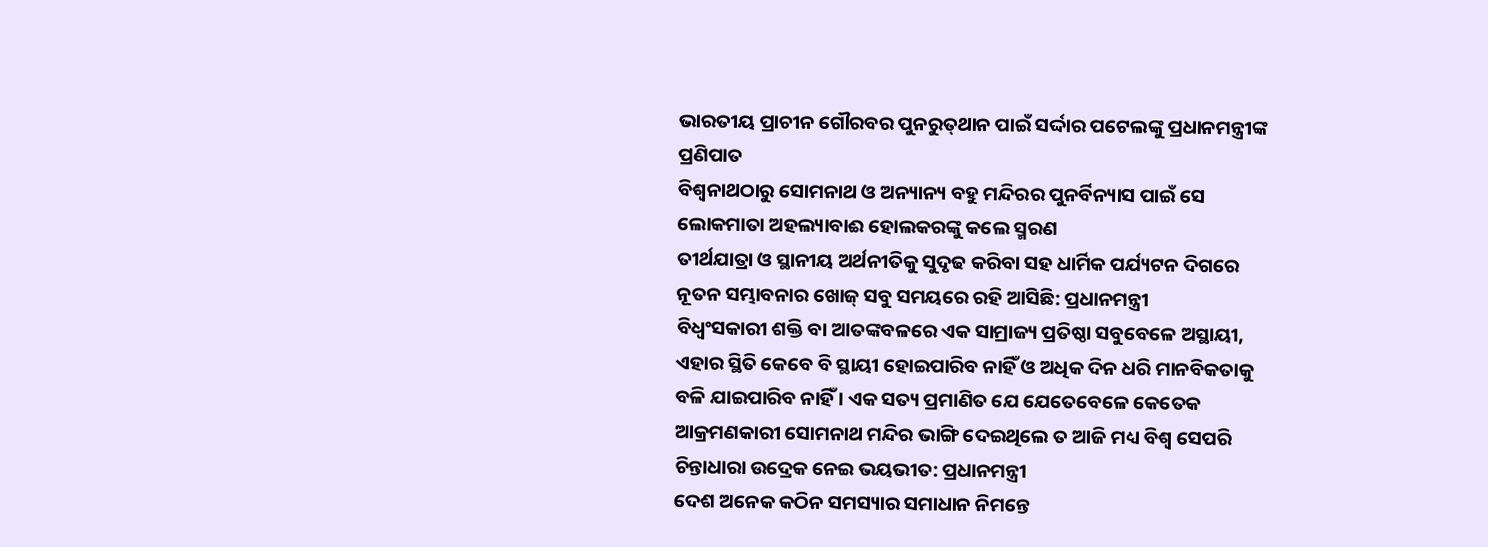ଭାରତୀୟ ପ୍ରାଚୀନ ଗୌରବର ପୁନରୁତ୍‌ଥାନ ପାଇଁ ସର୍ଦ୍ଦାର ପଟେଲଙ୍କୁ ପ୍ରଧାନମନ୍ତ୍ରୀଙ୍କ ପ୍ରଣିପାତ
ବିଶ୍ୱନାଥଠାରୁ ସୋମନାଥ ଓ ଅନ୍ୟାନ୍ୟ ବହୁ ମନ୍ଦିରର ପୁନର୍ବିନ୍ୟାସ ପାଇଁ ସେ ଲୋକମାତା ଅହଲ୍ୟାବାଈ ହୋଲକରଙ୍କୁ କଲେ ସ୍ମରଣ
ତୀର୍ଥଯାତ୍ରା ଓ ସ୍ଥାନୀୟ ଅର୍ଥନୀତିକୁ ସୁଦୃଢ କରିବା ସହ ଧାର୍ମିକ ପର୍ଯ୍ୟଟନ ଦିଗରେ ନୂତନ ସମ୍ଭାବନାର ଖୋଜ୍ ସବୁ ସମୟରେ ରହି ଆସିଛି: ପ୍ରଧାନମନ୍ତ୍ରୀ
ବିଧ୍ୱଂସକାରୀ ଶକ୍ତି ବା ଆତଙ୍କବଳରେ ଏକ ସାମ୍ରାଜ୍ୟ ପ୍ରତିଷ୍ଠା ସବୁବେଳେ ଅସ୍ଥାୟୀ, ଏହାର ସ୍ଥିତି କେବେ ବି ସ୍ଥାୟୀ ହୋଇପାରିବ ନାହିଁ ଓ ଅଧିକ ଦିନ ଧରି ମାନବିକତାକୁ ବଳି ଯାଇପାରିବ ନାହିଁ । ଏକ ସତ୍ୟ ପ୍ରମାଣିତ ଯେ ଯେତେବେଳେ କେତେକ ଆକ୍ରମଣକାରୀ ସୋମନାଥ ମନ୍ଦିର ଭାଙ୍ଗି ଦେଇଥିଲେ ତ ଆଜି ମଧ୍ୟ ବିଶ୍ୱ ସେପରି ଚିନ୍ତାଧାରା ଉଦ୍ରେକ ନେଇ ଭୟଭୀତ: ପ୍ରଧାନମନ୍ତ୍ରୀ
ଦେଶ ଅନେକ କଠିନ ସମସ୍ୟାର ସମାଧାନ ନିମନ୍ତେ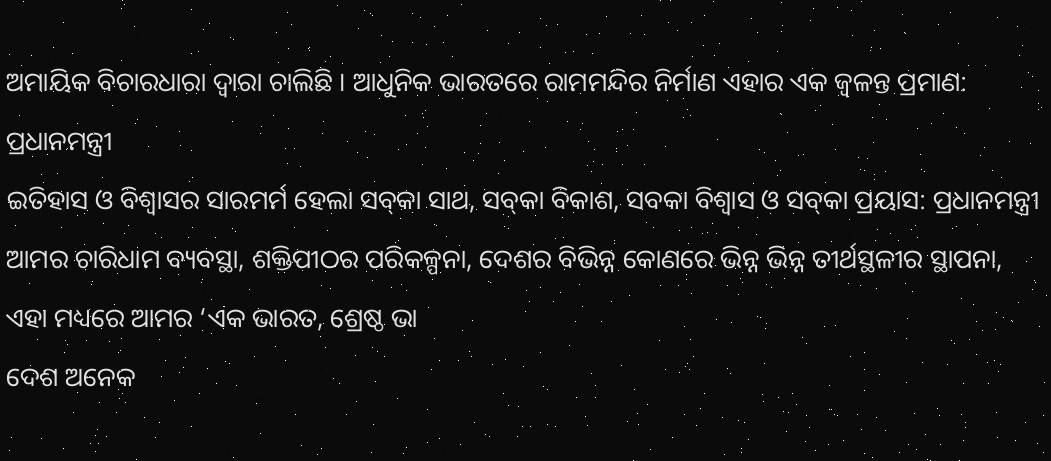ଅମାୟିକ ବିଚାରଧାରା ଦ୍ୱାରା ଚାଲିଛି । ଆଧୁନିକ ଭାରତରେ ରାମମନ୍ଦିର ନିର୍ମାଣ ଏହାର ଏକ ଜ୍ୱଳନ୍ତ ପ୍ରମାଣ: ପ୍ରଧାନମନ୍ତ୍ରୀ
ଇତିହାସ ଓ ବିଶ୍ୱାସର ସାରମର୍ମ ହେଲା ସବ୍‌କା ସାଥ, ସବ୍‌କା ବିକାଶ, ସବକା ବିଶ୍ୱାସ ଓ ସବ୍‌କା ପ୍ରୟାସ: ପ୍ରଧାନମନ୍ତ୍ରୀ
ଆମର ଚାରିଧାମ ବ୍ୟବସ୍ଥା, ଶକ୍ତିପୀଠର ପରିକଳ୍ପନା, ଦେଶର ବିଭିନ୍ନ କୋଣରେ ଭିନ୍ନ ଭିନ୍ନ ତୀର୍ଥସ୍ଥଳୀର ସ୍ଥାପନା, ଏହା ମଧ୍ୟରେ ଆମର ‘ଏକ ଭାରତ, ଶ୍ରେଷ୍ଠ ଭା
ଦେଶ ଅନେକ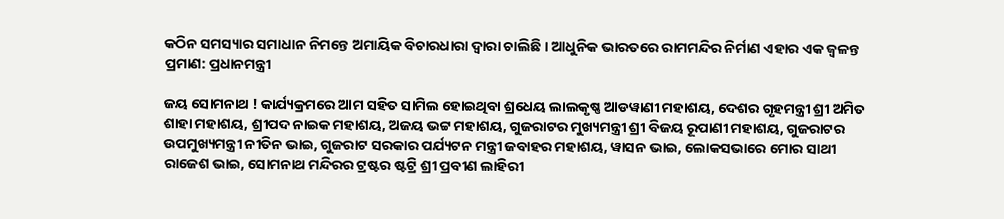କଠିନ ସମସ୍ୟାର ସମାଧାନ ନିମନ୍ତେ ଅମାୟିକ ବିଚାରଧାରା ଦ୍ୱାରା ଚାଲିଛି । ଆଧୁନିକ ଭାରତରେ ରାମମନ୍ଦିର ନିର୍ମାଣ ଏହାର ଏକ ଜ୍ୱଳନ୍ତ ପ୍ରମାଣ: ପ୍ରଧାନମନ୍ତ୍ରୀ

ଜୟ ସୋମନାଥ ! କାର୍ଯ୍ୟକ୍ରମରେ ଆମ ସହିତ ସାମିଲ ହୋଇଥିବା ଶ୍ରଧେୟ ଲାଲକୃଷ୍ଣ ଆଡୱାଣୀ ମହାଶୟ, ଦେଶର ଗୃହମନ୍ତ୍ରୀ ଶ୍ରୀ ଅମିତ ଶାହା ମହାଶୟ, ଶ୍ରୀପଦ ନାଇକ ମହାଶୟ, ଅଜୟ ଭଟ୍ଟ ମହାଶୟ, ଗୁଜରାଟର ମୁଖ୍ୟମନ୍ତ୍ରୀ ଶ୍ରୀ ବିଜୟ ରୂପାଣୀ ମହାଶୟ, ଗୁଜରାଟର ଉପମୁଖ୍ୟମନ୍ତ୍ରୀ ନୀତିନ ଭାଇ, ଗୁଜରାଟ ସରକାର ପର୍ଯ୍ୟଟନ ମନ୍ତ୍ରୀ ଜବାହର ମହାଶୟ, ୱାସନ ଭାଇ, ଲୋକସଭାରେ ମୋର ସାଥୀ ରାଜେଶ ଭାଇ, ସୋମନାଥ ମନ୍ଦିରର ଟ୍ରଷ୍ଟର ଷ୍ଟଟ୍ରି ଶ୍ରୀ ପ୍ରବୀଣ ଲାହିରୀ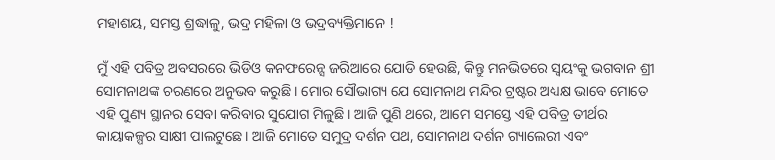ମହାଶୟ, ସମସ୍ତ ଶ୍ରଦ୍ଧାଳୁ, ଭଦ୍ର ମହିଳା ଓ ଭଦ୍ରବ୍ୟକ୍ତିମାନେ !

ମୁଁ ଏହି ପବିତ୍ର ଅବସରରେ ଭିଡିଓ କନଫରେନ୍ସ ଜରିଆରେ ଯୋଡି ହେଉଛି, କିନ୍ତୁ ମନଭିତରେ ସ୍ୱୟଂକୁ ଭଗବାନ ଶ୍ରୀ ସୋମନାଥଙ୍କ ଚରଣରେ ଅନୁଭବ କରୁଛି । ମୋର ସୌଭାଗ୍ୟ ଯେ ସୋମନାଥ ମନ୍ଦିର ଟ୍ରଷ୍ଟର ଅଧ୍ୟକ୍ଷ ଭାବେ ମୋତେ ଏହି ପୁଣ୍ୟ ସ୍ଥାନର ସେବା କରିବାର ସୁଯୋଗ ମିଳୁଛି। ଆଜି ପୁଣି ଥରେ, ଆମେ ସମସ୍ତେ ଏହି ପବିତ୍ର ତୀର୍ଥର କାୟାକଳ୍ପର ସାକ୍ଷୀ ପାଲଟୁଛେ। ଆଜି ମୋତେ ସମୁଦ୍ର ଦର୍ଶନ ପଥ, ସୋମନାଥ ଦର୍ଶନ ଗ୍ୟାଲେରୀ ଏବଂ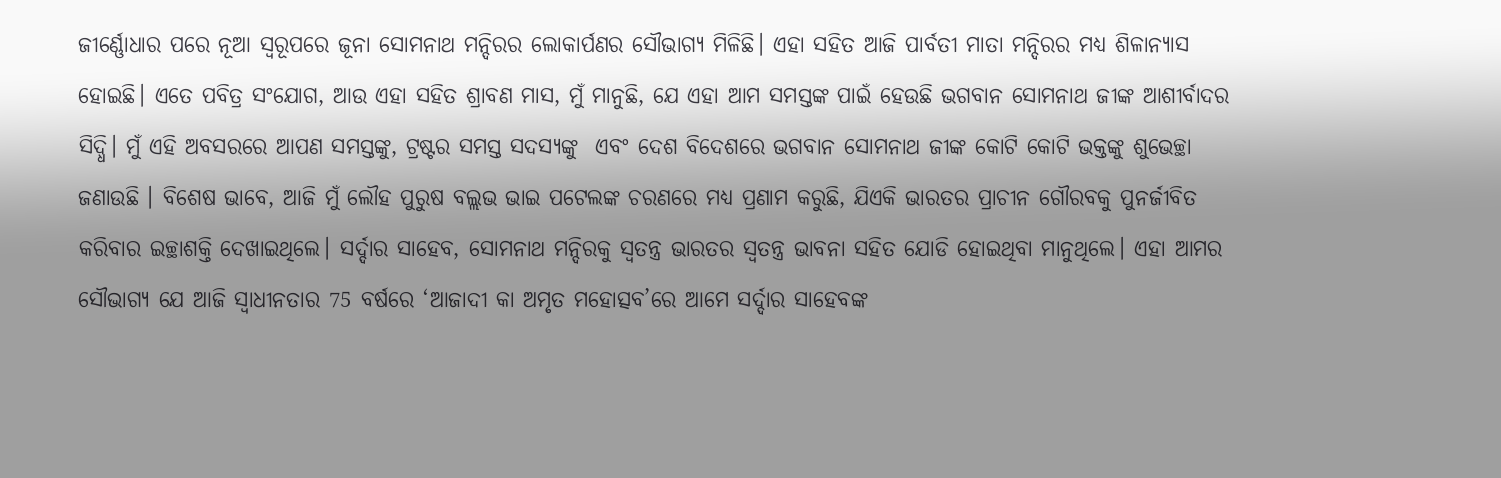ଜୀର୍ଣ୍ଣୋଧାର ପରେ ନୂଆ ସ୍ୱରୂପରେ ଜୂନା ସୋମନାଥ ମନ୍ଦିରର ଲୋକାର୍ପଣର ସୌଭାଗ୍ୟ ମିଳିଛି। ଏହା ସହିତ ଆଜି ପାର୍ବତୀ ମାତା ମନ୍ଦିରର ମଧ୍ୟ ଶିଳାନ୍ୟାସ ହୋଇଛି। ଏତେ ପବିତ୍ର ସଂଯୋଗ, ଆଉ ଏହା ସହିତ ଶ୍ରାବଣ ମାସ, ମୁଁ ମାନୁଛି, ଯେ ଏହା ଆମ ସମସ୍ତଙ୍କ ପାଇଁ ହେଉଛି ଭଗବାନ ସୋମନାଥ ଜୀଙ୍କ ଆଶୀର୍ବାଦର ସିଦ୍ଧି। ମୁଁ ଏହି ଅବସରରେ ଆପଣ ସମସ୍ତଙ୍କୁ, ଟ୍ରଷ୍ଟର ସମସ୍ତ ସଦସ୍ୟଙ୍କୁ  ଏବଂ ଦେଶ ବିଦେଶରେ ଭଗବାନ ସୋମନାଥ ଜୀଙ୍କ କୋଟି କୋଟି ଭକ୍ତଙ୍କୁ ଶୁଭେଚ୍ଛା ଜଣାଉଛି । ବିଶେଷ ଭାବେ, ଆଜି ମୁଁ ଲୌହ ପୁରୁଷ ବଲ୍ଲଭ ଭାଇ ପଟେଲଙ୍କ ଚରଣରେ ମଧ୍ୟ ପ୍ରଣାମ କରୁଛି, ଯିଏକି ଭାରତର ପ୍ରାଚୀନ ଗୌରବକୁ ପୁନର୍ଜୀବିତ କରିବାର ଇଚ୍ଛାଶକ୍ତି ଦେଖାଇଥିଲେ। ସର୍ଦ୍ଦାର ସାହେବ, ସୋମନାଥ ମନ୍ଦିରକୁ ସ୍ୱତନ୍ତ୍ର ଭାରତର ସ୍ୱତନ୍ତ୍ର ଭାବନା ସହିତ ଯୋଡି ହୋଇଥିବା ମାନୁଥିଲେ। ଏହା ଆମର ସୌଭାଗ୍ୟ ଯେ ଆଜି ସ୍ୱାଧୀନତାର 75 ବର୍ଷରେ ‘ଆଜାଦୀ କା ଅମୃତ ମହୋତ୍ସବ’ରେ ଆମେ ସର୍ଦ୍ଦାର ସାହେବଙ୍କ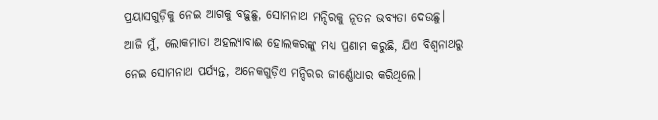ପ୍ରୟାସଗୁଡ଼ିକୁ ନେଇ ଆଗକୁ ବଢ଼ୁଛୁ, ସୋମନାଥ ମନ୍ଦିରକୁ ନୂତନ ଭବ୍ୟତା ଦେଉଛୁ। ଆଜି ମୁଁ, ଲୋକମାତା ଅହଲ୍ୟାବାଈ ହୋଲକରଙ୍କୁ ମଧ୍ୟ ପ୍ରଣାମ କରୁଛି, ଯିଏ ବିଶ୍ୱନାଥରୁ ନେଇ ସୋମନାଥ ପର୍ଯ୍ୟନ୍ତ, ଅନେକଗୁଡ଼ିଏ ମନ୍ଦିରର ଜୀର୍ଣ୍ଣୋଧାର କରିଥିଲେ।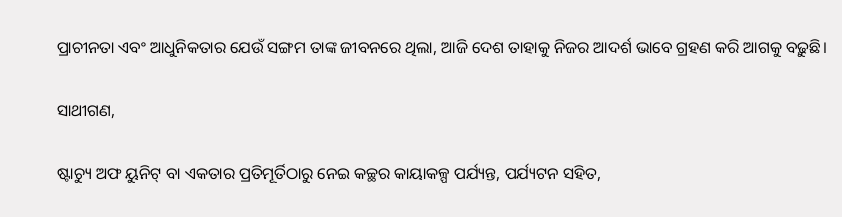ପ୍ରାଚୀନତା ଏବଂ ଆଧୁନିକତାର ଯେଉଁ ସଙ୍ଗମ ତାଙ୍କ ଜୀବନରେ ଥିଲା, ଆଜି ଦେଶ ତାହାକୁ ନିଜର ଆଦର୍ଶ ଭାବେ ଗ୍ରହଣ କରି ଆଗକୁ ବଢ଼ୁଛି।

ସାଥୀଗଣ,

ଷ୍ଟାଚ୍ୟୁ ଅଫ ୟୁନିଟ୍ ବା ଏକତାର ପ୍ରତିମୂର୍ତିଠାରୁ ନେଇ କଚ୍ଛର କାୟାକଳ୍ପ ପର୍ଯ୍ୟନ୍ତ, ପର୍ଯ୍ୟଟନ ସହିତ,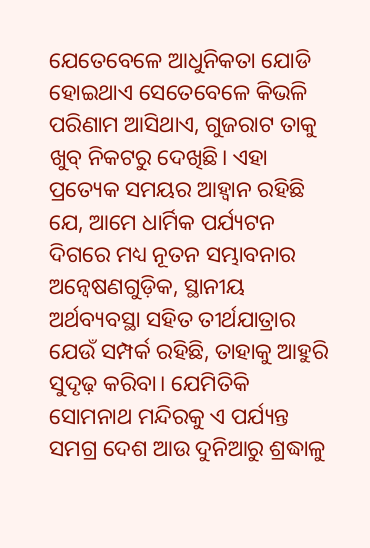ଯେତେବେଳେ ଆଧୁନିକତା ଯୋଡି ହୋଇଥାଏ ସେତେବେଳେ କିଭଳି ପରିଣାମ ଆସିଥାଏ, ଗୁଜରାଟ ତାକୁ ଖୁବ୍ ନିକଟରୁ ଦେଖିଛି। ଏହା ପ୍ରତ୍ୟେକ ସମୟର ଆହ୍ୱାନ ରହିଛି ଯେ, ଆମେ ଧାର୍ମିକ ପର୍ଯ୍ୟଟନ ଦିଗରେ ମଧ୍ୟ ନୂତନ ସମ୍ଭାବନାର ଅନ୍ୱେଷଣଗୁଡ଼ିକ, ସ୍ଥାନୀୟ ଅର୍ଥବ୍ୟବସ୍ଥା ସହିତ ତୀର୍ଥଯାତ୍ରାର ଯେଉଁ ସମ୍ପର୍କ ରହିଛି, ତାହାକୁ ଆହୁରି ସୁଦୃଢ଼ କରିବା। ଯେମିତିକି ସୋମନାଥ ମନ୍ଦିରକୁ ଏ ପର୍ଯ୍ୟନ୍ତ ସମଗ୍ର ଦେଶ ଆଉ ଦୁନିଆରୁ ଶ୍ରଦ୍ଧାଳୁ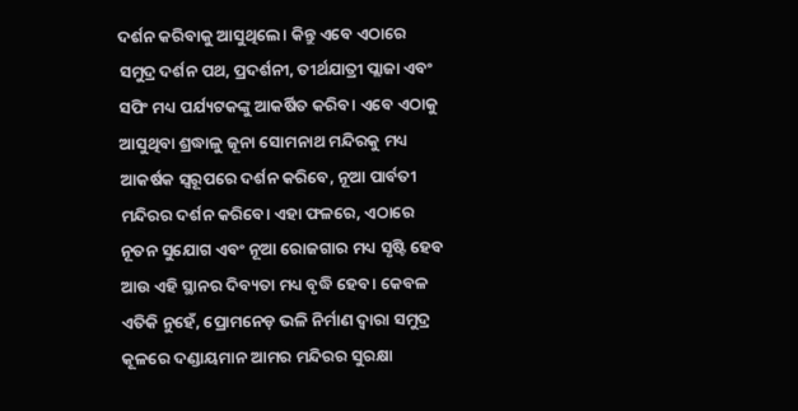ଦର୍ଶନ କରିବାକୁ ଆସୁଥିଲେ। କିନ୍ତୁ ଏବେ ଏଠାରେ ସମୁଦ୍ର ଦର୍ଶନ ପଥ, ପ୍ରଦର୍ଶନୀ, ତୀର୍ଥଯାତ୍ରୀ ପ୍ଲାଜା ଏବଂ ସପିଂ ମଧ୍ୟ ପର୍ଯ୍ୟଟକଙ୍କୁ ଆକର୍ଷିତ କରିବ। ଏବେ ଏଠାକୁ ଆସୁଥିବା ଶ୍ରଦ୍ଧାଳୁ ଜୂନା ସୋମନାଥ ମନ୍ଦିରକୁ ମଧ୍ୟ ଆକର୍ଷକ ସ୍ୱରୂପରେ ଦର୍ଶନ କରିବେ, ନୂଆ ପାର୍ବତୀ ମନ୍ଦିରର ଦର୍ଶନ କରିବେ। ଏହା ଫଳରେ, ଏଠାରେ ନୂତନ ସୁଯୋଗ ଏବଂ ନୂଆ ରୋଜଗାର ମଧ୍ୟ ସୃଷ୍ଟି ହେବ ଆଉ ଏହି ସ୍ଥାନର ଦିବ୍ୟତା ମଧ୍ୟ ବୃଦ୍ଧି ହେବ। କେବଳ ଏତିକି ନୁହେଁ, ପ୍ରୋମନେଡ଼ ଭଳି ନିର୍ମାଣ ଦ୍ୱାରା ସମୁଦ୍ର କୂଳରେ ଦଣ୍ଡାୟମାନ ଆମର ମନ୍ଦିରର ସୁରକ୍ଷା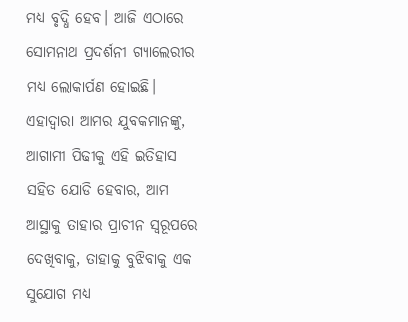ମଧ୍ୟ ବୃଦ୍ଧି ହେବ। ଆଜି ଏଠାରେ ସୋମନାଥ ପ୍ରଦର୍ଶନୀ ଗ୍ୟାଲେରୀର ମଧ୍ୟ ଲୋକାର୍ପଣ ହୋଇଛି। ଏହାଦ୍ୱାରା ଆମର ଯୁବକମାନଙ୍କୁ, ଆଗାମୀ ପିଢୀକୁ ଏହି ଇତିହାସ ସହିତ ଯୋଡି ହେବାର, ଆମ ଆସ୍ଥାକୁ ତାହାର ପ୍ରାଚୀନ ସ୍ୱରୂପରେ ଦେଖିବାକୁ, ତାହାକୁ ବୁଝିବାକୁ ଏକ ସୁଯୋଗ ମଧ୍ୟ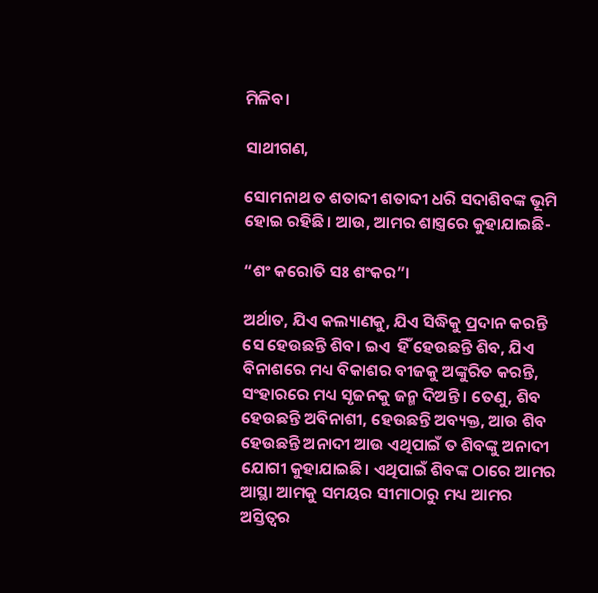ମିଳିବ।

ସାଥୀଗଣ,

ସୋମନାଥ ତ ଶତାବ୍ଦୀ ଶତାବ୍ଦୀ ଧରି ସଦାଶିବଙ୍କ ଭୂମି ହୋଇ ରହିଛି। ଆଉ, ଆମର ଶାସ୍ତ୍ରରେ କୁହାଯାଇଛି-

“ଶଂ କରୋତି ସଃ ଶଂକର”।

ଅର୍ଥାତ, ଯିଏ କଲ୍ୟାଣକୁ, ଯିଏ ସିଦ୍ଧିକୁ ପ୍ରଦାନ କରନ୍ତି ସେ ହେଉଛନ୍ତି ଶିବ। ଇଏ  ହିଁ ହେଉଛନ୍ତି ଶିବ, ଯିଏ ବିନାଶରେ ମଧ୍ୟ ବିକାଶର ବୀଜକୁ ଅଙ୍କୁରିତ କରନ୍ତି, ସଂହାରରେ ମଧ୍ୟ ସୃଜନକୁ ଜନ୍ମ ଦିଅନ୍ତି । ତେଣୁ, ଶିବ ହେଉଛନ୍ତି ଅବିନାଶୀ, ହେଉଛନ୍ତି ଅବ୍ୟକ୍ତ, ଆଉ ଶିବ ହେଉଛନ୍ତି ଅନାଦୀ ଆଉ ଏଥିପାଇଁ ତ ଶିବଙ୍କୁ ଅନାଦୀ ଯୋଗୀ କୁହାଯାଇଛି। ଏଥିପାଇଁ ଶିବଙ୍କ ଠାରେ ଆମର ଆସ୍ଥା ଆମକୁ ସମୟର ସୀମାଠାରୁ ମଧ୍ୟ ଆମର ଅସ୍ତିତ୍ୱର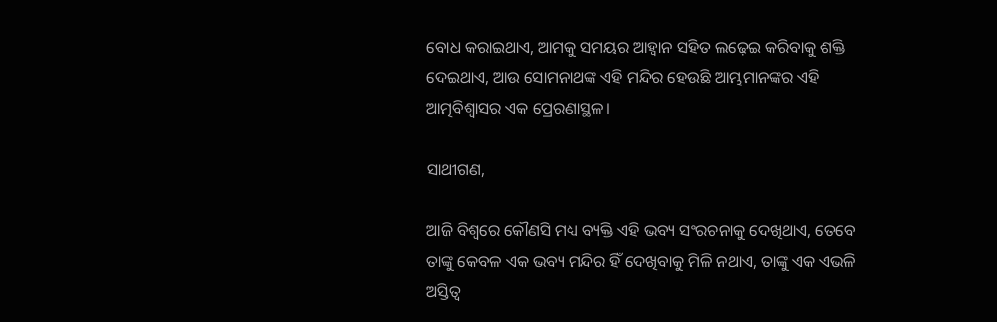ବୋଧ କରାଇଥାଏ, ଆମକୁ ସମୟର ଆହ୍ୱାନ ସହିତ ଲଢ଼େଇ କରିବାକୁ ଶକ୍ତି ଦେଇଥାଏ, ଆଉ ସୋମନାଥଙ୍କ ଏହି ମନ୍ଦିର ହେଉଛି ଆମ୍ଭମାନଙ୍କର ଏହି ଆତ୍ମବିଶ୍ୱାସର ଏକ ପ୍ରେରଣାସ୍ଥଳ।

ସାଥୀଗଣ,

ଆଜି ବିଶ୍ୱରେ କୌଣସି ମଧ୍ୟ ବ୍ୟକ୍ତି ଏହି ଭବ୍ୟ ସଂରଚନାକୁ ଦେଖିଥାଏ, ତେବେ ତାଙ୍କୁ କେବଳ ଏକ ଭବ୍ୟ ମନ୍ଦିର ହିଁ ଦେଖିବାକୁ ମିଳି ନଥାଏ, ତାଙ୍କୁ ଏକ ଏଭଳି ଅସ୍ତିତ୍ୱ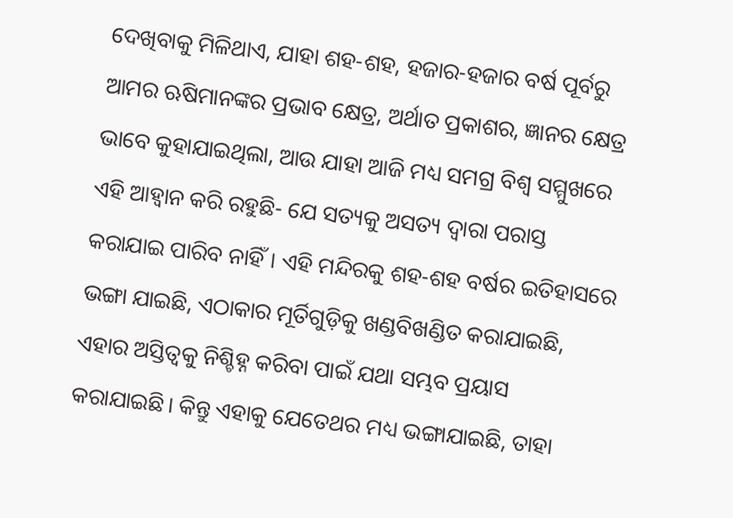ଦେଖିବାକୁ ମିଳିଥାଏ, ଯାହା ଶହ-ଶହ, ହଜାର-ହଜାର ବର୍ଷ ପୂର୍ବରୁ ଆମର ଋଷିମାନଙ୍କର ପ୍ରଭାବ କ୍ଷେତ୍ର, ଅର୍ଥାତ ପ୍ରକାଶର, ଜ୍ଞାନର କ୍ଷେତ୍ର ଭାବେ କୁହାଯାଇଥିଲା, ଆଉ ଯାହା ଆଜି ମଧ୍ୟ ସମଗ୍ର ବିଶ୍ୱ ସମ୍ମୁଖରେ ଏହି ଆହ୍ୱାନ କରି ରହୁଛି- ଯେ ସତ୍ୟକୁ ଅସତ୍ୟ ଦ୍ୱାରା ପରାସ୍ତ କରାଯାଇ ପାରିବ ନାହିଁ। ଏହି ମନ୍ଦିରକୁ ଶହ-ଶହ ବର୍ଷର ଇତିହାସରେ ଭଙ୍ଗା ଯାଇଛି, ଏଠାକାର ମୂର୍ତିଗୁଡ଼ିକୁ ଖଣ୍ଡବିଖଣ୍ଡିତ କରାଯାଇଛି, ଏହାର ଅସ୍ତିତ୍ୱକୁ ନିଶ୍ଚିହ୍ନ କରିବା ପାଇଁ ଯଥା ସମ୍ଭବ ପ୍ରୟାସ କରାଯାଇଛି। କିନ୍ତୁ ଏହାକୁ ଯେତେଥର ମଧ୍ୟ ଭଙ୍ଗାଯାଇଛି, ତାହା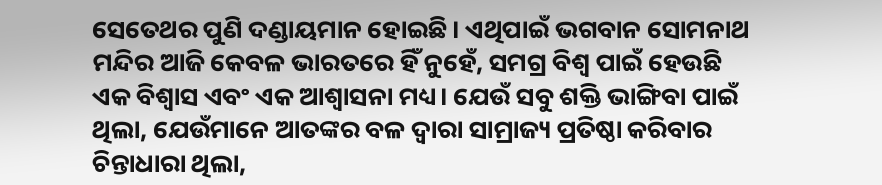ସେତେଥର ପୁଣି ଦଣ୍ଡାୟମାନ ହୋଇଛି। ଏଥିପାଇଁ ଭଗବାନ ସୋମନାଥ ମନ୍ଦିର ଆଜି କେବଳ ଭାରତରେ ହିଁ ନୁହେଁ, ସମଗ୍ର ବିଶ୍ୱ ପାଇଁ ହେଉଛି ଏକ ବିଶ୍ୱାସ ଏବଂ ଏକ ଆଶ୍ୱାସନା ମଧ୍ୟ। ଯେଉଁ ସବୁ ଶକ୍ତି ଭାଙ୍ଗିବା ପାଇଁ ଥିଲା, ଯେଉଁମାନେ ଆତଙ୍କର ବଳ ଦ୍ୱାରା ସାମ୍ରାଜ୍ୟ ପ୍ରତିଷ୍ଠା କରିବାର ଚିନ୍ତାଧାରା ଥିଲା,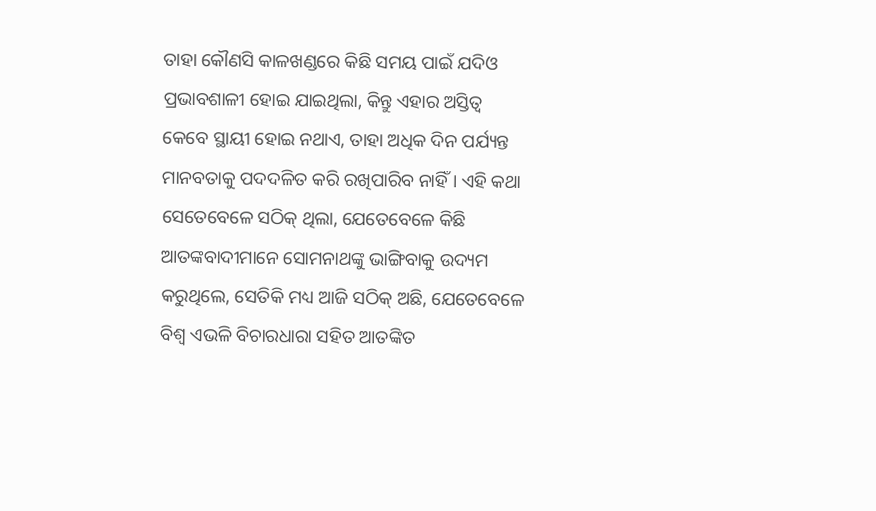ତାହା କୌଣସି କାଳଖଣ୍ଡରେ କିଛି ସମୟ ପାଇଁ ଯଦିଓ ପ୍ରଭାବଶାଳୀ ହୋଇ ଯାଇଥିଲା, କିନ୍ତୁ ଏହାର ଅସ୍ତିତ୍ୱ କେବେ ସ୍ଥାୟୀ ହୋଇ ନଥାଏ, ତାହା ଅଧିକ ଦିନ ପର୍ଯ୍ୟନ୍ତ ମାନବତାକୁ ପଦଦଳିତ କରି ରଖିପାରିବ ନାହିଁ। ଏହି କଥା ସେତେବେଳେ ସଠିକ୍ ଥିଲା, ଯେତେବେଳେ କିଛି ଆତଙ୍କବାଦୀମାନେ ସୋମନାଥଙ୍କୁ ଭାଙ୍ଗିବାକୁ ଉଦ୍ୟମ କରୁଥିଲେ, ସେତିକି ମଧ୍ୟ ଆଜି ସଠିକ୍ ଅଛି, ଯେତେବେଳେ ବିଶ୍ୱ ଏଭଳି ବିଚାରଧାରା ସହିତ ଆତଙ୍କିତ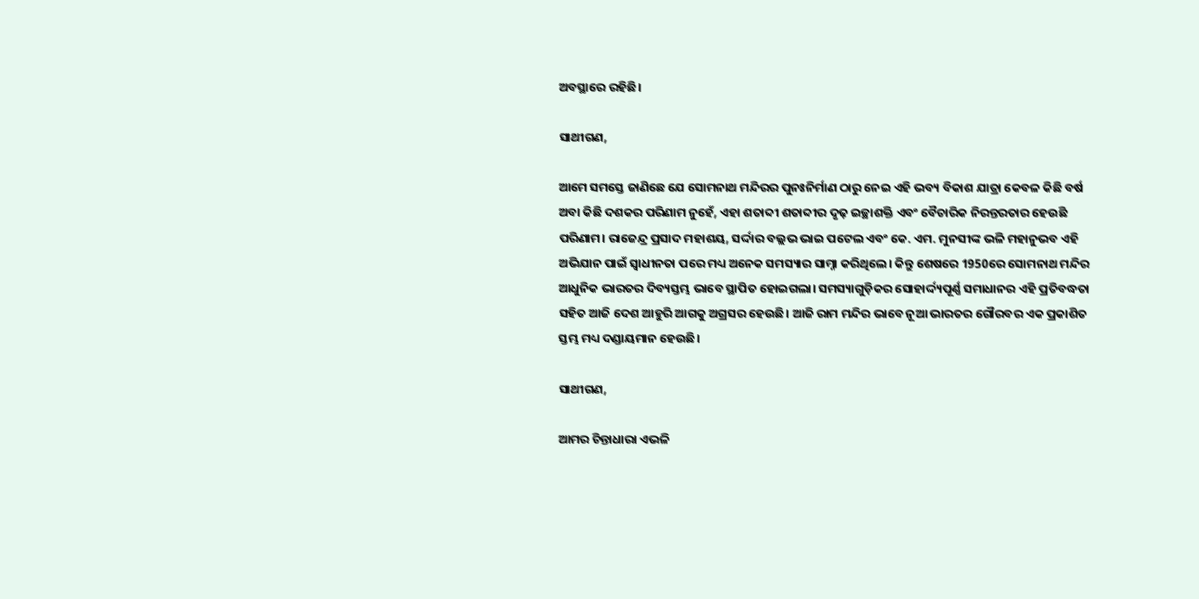ଅବସ୍ଥାରେ ରହିଛି।

ସାଥୀଗଣ,

ଆମେ ସମସ୍ତେ ଜାଣିଛେ ଯେ ସୋମନାଥ ମନ୍ଦିରର ପୁନଃନିର୍ମାଣ ଠାରୁ ନେଇ ଏହି ଭବ୍ୟ ବିକାଶ ଯାତ୍ରା କେବଳ କିଛି ବର୍ଷ ଅବା କିଛି ଦଶକର ପରିଣାମ ନୁହେଁ, ଏହା ଶତାବ୍ଦୀ ଶତାବ୍ଦୀର ଦୃଢ଼ ଇଚ୍ଛାଶକ୍ତି ଏବଂ ବୈଚାରିକ ନିରନ୍ତରତାର ହେଉଛି ପରିଣାମ। ରାଜେନ୍ଦ୍ର ପ୍ରସାଦ ମହାଶୟ, ସର୍ଦ୍ଦାର ବଲ୍ଲଭ ଭାଇ ପଟେଲ ଏବଂ କେ. ଏମ. ମୁନସୀଙ୍କ ଭଳି ମହାନୁଭବ ଏହି ଅଭିଯାନ ପାଇଁ ସ୍ୱାଧୀନତା ପରେ ମଧ୍ୟ ଅନେକ ସମସ୍ୟାର ସାମ୍ନା କରିଥିଲେ। କିନ୍ତୁ ଶେଷରେ 1950ରେ ସୋମନାଥ ମନ୍ଦିର ଆଧୁନିକ ଭାରତର ଦିବ୍ୟସ୍ତମ୍ଭ ଭାବେ ସ୍ଥାପିତ ହୋଇଗଲା। ସମସ୍ୟାଗୁଡ଼ିକର ସୋହାର୍ଦ୍ଦ୍ୟପୂର୍ଣ୍ଣ ସମାଧାନର ଏହି ପ୍ରତିବଦ୍ଧତା ସହିତ ଆଜି ଦେଶ ଆହୁରି ଆଗକୁ ଅଗ୍ରସର ହେଉଛି। ଆଜି ରାମ ମନ୍ଦିର ଭାବେ ନୂଆ ଭାରତର ଗୌରବର ଏକ ପ୍ରକାଶିତ ସ୍ତମ୍ଭ ମଧ୍ୟ ଦଣ୍ଡାୟମାନ ହେଉଛି।

ସାଥୀଗଣ,

ଆମର ଚିନ୍ତାଧାରା ଏଭଳି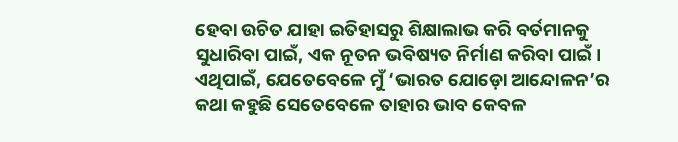ହେବା ଉଚିତ ଯାହା ଇତିହାସରୁ ଶିକ୍ଷାଲାଭ କରି ବର୍ତମାନକୁ ସୁଧାରିବା ପାଇଁ, ଏକ ନୂତନ ଭବିଷ୍ୟତ ନିର୍ମାଣ କରିବା ପାଇଁ। ଏଥିପାଇଁ, ଯେତେବେଳେ ମୁଁ ‘ଭାରତ ଯୋଡ଼ୋ ଆନ୍ଦୋଳନ’ର କଥା କହୁଛି ସେତେବେଳେ ତାହାର ଭାବ କେବଳ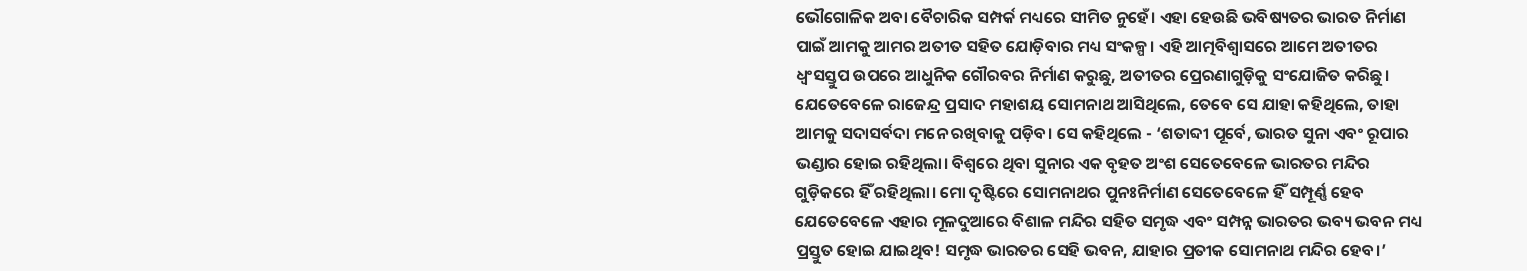ଭୌଗୋଳିକ ଅବା ବୈଚାରିକ ସମ୍ପର୍କ ମଧ୍ୟରେ ସୀମିତ ନୁହେଁ। ଏହା ହେଉଛି ଭବିଷ୍ୟତର ଭାରତ ନିର୍ମାଣ ପାଇଁ ଆମକୁ ଆମର ଅତୀତ ସହିତ ଯୋଡ଼ିବାର ମଧ୍ୟ ସଂକଳ୍ପ। ଏହି ଆତ୍ମବିଶ୍ୱାସରେ ଆମେ ଅତୀତର ଧ୍ୱଂସସ୍ତୁପ ଉପରେ ଆଧୁନିକ ଗୌରବର ନିର୍ମାଣ କରୁଛୁ, ଅତୀତର ପ୍ରେରଣାଗୁଡ଼ିକୁ ସଂଯୋଜିତ କରିଛୁ। ଯେତେବେଳେ ରାଜେନ୍ଦ୍ର ପ୍ରସାଦ ମହାଶୟ ସୋମନାଥ ଆସିଥିଲେ, ତେବେ ସେ ଯାହା କହିଥିଲେ, ତାହା ଆମକୁ ସଦାସର୍ବଦା ମନେ ରଖିବାକୁ ପଡ଼ିବ। ସେ କହିଥିଲେ - ‘ଶତାବ୍ଦୀ ପୂର୍ବେ, ଭାରତ ସୁନା ଏବଂ ରୂପାର ଭଣ୍ଡାର ହୋଇ ରହିଥିଲା। ବିଶ୍ୱରେ ଥିବା ସୁନାର ଏକ ବୃହତ ଅଂଶ ସେତେବେଳେ ଭାରତର ମନ୍ଦିର ଗୁଡ଼ିକରେ ହିଁ ରହିଥିଲା। ମୋ ଦୃଷ୍ଟିରେ ସୋମନାଥର ପୁନଃନିର୍ମାଣ ସେତେବେଳେ ହିଁ ସମ୍ପୂର୍ଣ୍ଣ ହେବ ଯେତେବେଳେ ଏହାର ମୂଳଦୁଆରେ ବିଶାଳ ମନ୍ଦିର ସହିତ ସମୃଦ୍ଧ ଏବଂ ସମ୍ପନ୍ନ ଭାରତର ଭବ୍ୟ ଭବନ ମଧ୍ୟ ପ୍ରସ୍ତୁତ ହୋଇ ଯାଇଥିବ! ସମୃଦ୍ଧ ଭାରତର ସେହି ଭବନ, ଯାହାର ପ୍ରତୀକ ସୋମନାଥ ମନ୍ଦିର ହେବ।’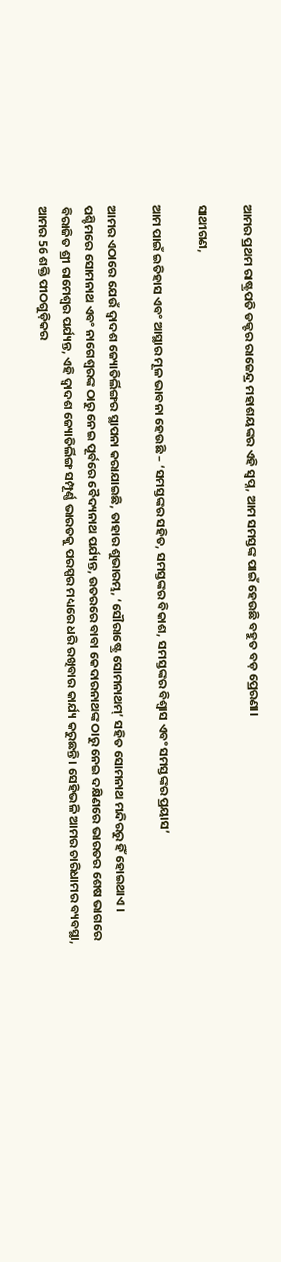ଆମର ପ୍ରଥମ ରାଷ୍ଟ୍ରପତି ଡକ୍ଟର ରାଜେନ୍ଦ୍ର ମହାଶୟଙ୍କର ଏହି ସ୍ୱପ୍ନ, ଆମ ସମସ୍ତଙ୍କ ପାଇଁ ହେଉଛି ବହୁତ ବଡ଼ ପ୍ରେରଣା।

ସାଥୀଗଣ,

ଆମ ପାଇଁ ଇତିହାସ ଏବଂ ଆସ୍ଥାର ମୂଳ ଭାବନା ହେଉଛି – ‘ସମସ୍ତଙ୍କର ସହିତ, ସମସ୍ତଙ୍କର ବିକାଶ, ସମସ୍ତଙ୍କର ବିଶ୍ୱାସ ଏବଂ ସମସ୍ତଙ୍କର ପ୍ରୟାସ’

ଆମର ଏଠାରେ ଯେଉଁ ଦ୍ୱାଦଶ ଜ୍ୟୋତିର୍ଲିଙ୍ଗର ସ୍ଥାପନା କରାଯାଇଛି, ତାହାର ଶୁଭାରମ୍ଭ, ‘ସୌରାଷ୍ଟ୍ରେ ସୋମନାଥମ୍’ ସହିତ ସୋମନାଥ ମନ୍ଦିରରୁ ହିଁ ହୋଇଥାଏ । ପଶ୍ଚିମରେ ସୋମନାଥ ଏବଂ ନାଗେଶ୍ୱରଙ୍କ ଠାରୁ ନେଇ ପୂର୍ବରେ ବୈଦ୍ୟନାଥ ପର୍ଯ୍ୟନ୍ତ, ଉତରରେ ବାବା କେଦାରନାଥଙ୍କ ଠାରୁ ନେଇ ଦକ୍ଷିଣରେ ଭାରତର ଶେଷ ଭାଗରେ ବିରାଜିତ ଶ୍ରୀ ରାମେଶ୍ୱର ପର୍ଯ୍ୟନ୍ତ, ଏହି ଦ୍ୱାଦଶ ଜ୍ୟୋତିର୍ଲିଙ୍ଗ ସମ୍ପୂର୍ଣ୍ଣ ଭାରତକୁ ପରସ୍ପର ମଧ୍ୟରେ ଧରି ରଖିବାର କାର୍ଯ୍ୟ କରୁଛନ୍ତି। ସେହିଭଳି ଆମର ଚାରିଧାମର ବ୍ୟବସ୍ଥା, ଆମର 56 ଶକ୍ତି ପୀଠଗୁଡ଼ିକର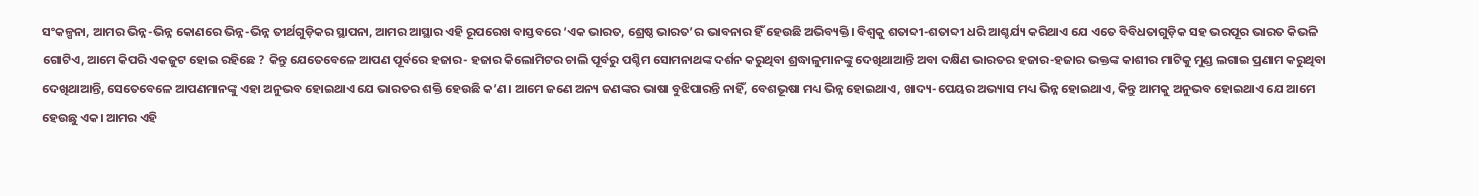ସଂକଳ୍ପନା, ଆମର ଭିନ୍ନ-ଭିନ୍ନ କୋଣରେ ଭିନ୍ନ-ଭିନ୍ନ ତୀର୍ଥଗୁଡ଼ିକର ସ୍ଥାପନା, ଆମର ଆସ୍ଥାର ଏହି ରୂପରେଖ ବାସ୍ତବରେ ‘ଏକ ଭାରତ, ଶ୍ରେଷ୍ଠ ଭାରତ’ର ଭାବନାର ହିଁ ହେଉଛି ଅଭିବ୍ୟକ୍ତି। ବିଶ୍ୱକୁ ଶତାବ୍ଦୀ-ଶତାବ୍ଦୀ ଧରି ଆଶ୍ଚର୍ଯ୍ୟ କରିଥାଏ ଯେ ଏତେ ବିବିଧତାଗୁଡ଼ିକ ସହ ଭରପୂର ଭାରତ କିଭଳି ଗୋଟିଏ, ଆମେ କିପରି ଏକଜୁଟ ହୋଇ ରହିଛେ ? କିନ୍ତୁ ଯେତେବେଳେ ଆପଣ ପୂର୍ବରେ ହଜାର- ହଜାର କିଲୋମିଟର ଚାଲି ପୂର୍ବରୁ ପଶ୍ଚିମ ସୋମନାଥଙ୍କ ଦର୍ଶନ କରୁଥିବା ଶ୍ରଦ୍ଧାଳୁମାନଙ୍କୁ ଦେଖିଥାଆନ୍ତି ଅବା ଦକ୍ଷିଣ ଭାରତର ହଜାର-ହଜାର ଭକ୍ତଙ୍କ କାଶୀର ମାଟିକୁ ମୁଣ୍ଡ ଲଗାଇ ପ୍ରଣାମ କରୁଥିବା ଦେଖିଥାଆନ୍ତି, ସେତେବେଳେ ଆପଣମାନଙ୍କୁ ଏହା ଅନୁଭବ ହୋଇଥାଏ ଯେ ଭାରତର ଶକ୍ତି ହେଉଛି କ’ଣ। ଆମେ ଜଣେ ଅନ୍ୟ ଜଣଙ୍କର ଭାଷା ବୁଝିପାରନ୍ତି ନାହିଁ, ବେଶଭୂଷା ମଧ୍ୟ ଭିନ୍ନ ହୋଇଥାଏ, ଖାଦ୍ୟ-ପେୟର ଅଭ୍ୟାସ ମଧ୍ୟ ଭିନ୍ନ ହୋଇଥାଏ, କିନ୍ତୁ ଆମକୁ ଅନୁଭବ ହୋଇଥାଏ ଯେ ଆମେ ହେଉଛୁ ଏକ। ଆମର ଏହି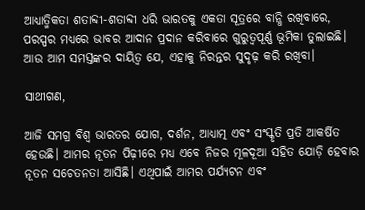ଆଧ୍ୟାତ୍ମିକତା ଶତାବ୍ଦୀ-ଶତାବ୍ଦୀ ଧରି ଭାରତକୁ ଏକତା ସୂତ୍ରରେ ବାନ୍ଧି ରଖିବାରେ, ପରସ୍ପର ମଧ୍ୟରେ ଭାବର ଆଦାନ ପ୍ରଦାନ କରିବାରେ ଗୁରୁତ୍ୱପୂର୍ଣ୍ଣ ଭୂମିକା ତୁଲାଇଛି। ଆଉ ଆମ ସମସ୍ତଙ୍କର ଦାୟିତ୍ୱ ଯେ, ଏହାକୁ ନିରନ୍ତର ସୁଦୃଢ଼ କରି ରଖିବା।

ସାଥୀଗଣ,

ଆଜି ସମଗ୍ର ବିଶ୍ୱ ଭାରତର ଯୋଗ, ଦର୍ଶନ, ଆଧ୍ୟାତ୍ମ ଏବଂ ସଂସ୍କୃତି ପ୍ରତି ଆକର୍ଷିତ ହେଉଛି। ଆମର ନୂତନ ପିଢ଼ୀରେ ମଧ୍ୟ ଏବେ ନିଜର ମୂଳଦୂଆ ସହିତ ଯୋଡ଼ି ହେବାର ନୂତନ ସଚେତନତା ଆସିଛି। ଏଥିପାଇଁ ଆମର ପର୍ଯ୍ୟଟନ ଏବଂ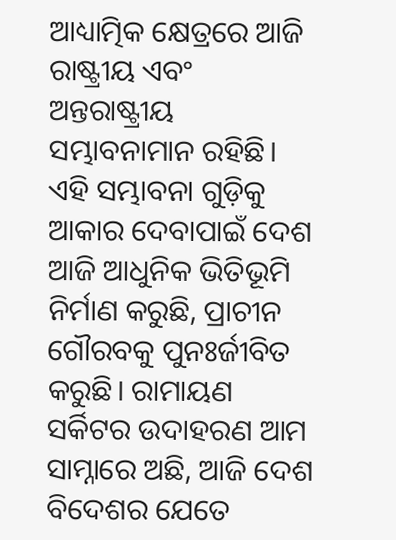ଆଧ୍ୟାତ୍ମିକ କ୍ଷେତ୍ରରେ ଆଜି ରାଷ୍ଟ୍ରୀୟ ଏବଂ ଅନ୍ତରାଷ୍ଟ୍ରୀୟ ସମ୍ଭାବନାମାନ ରହିଛି। ଏହି ସମ୍ଭାବନା ଗୁଡ଼ିକୁ ଆକାର ଦେବାପାଇଁ ଦେଶ ଆଜି ଆଧୁନିକ ଭିତିଭୂମି ନିର୍ମାଣ କରୁଛି, ପ୍ରାଚୀନ ଗୌରବକୁ ପୁନଃର୍ଜୀବିତ କରୁଛି। ରାମାୟଣ ସର୍କିଟର ଉଦାହରଣ ଆମ ସାମ୍ନାରେ ଅଛି, ଆଜି ଦେଶ ବିଦେଶର ଯେତେ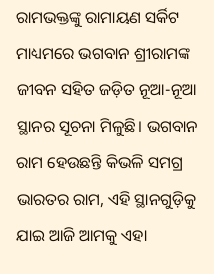ରାମଭକ୍ତଙ୍କୁ ରାମାୟଣ ସର୍କିଟ ମାଧ୍ୟମରେ ଭଗବାନ ଶ୍ରୀରାମଙ୍କ ଜୀବନ ସହିତ ଜଡ଼ିତ ନୂଆ-ନୂଆ ସ୍ଥାନର ସୂଚନା ମିଳୁଛି। ଭଗବାନ ରାମ ହେଉଛନ୍ତି କିଭଳି ସମଗ୍ର ଭାରତର ରାମ, ଏହି ସ୍ଥାନଗୁଡ଼ିକୁ ଯାଇ ଆଜି ଆମକୁ ଏହା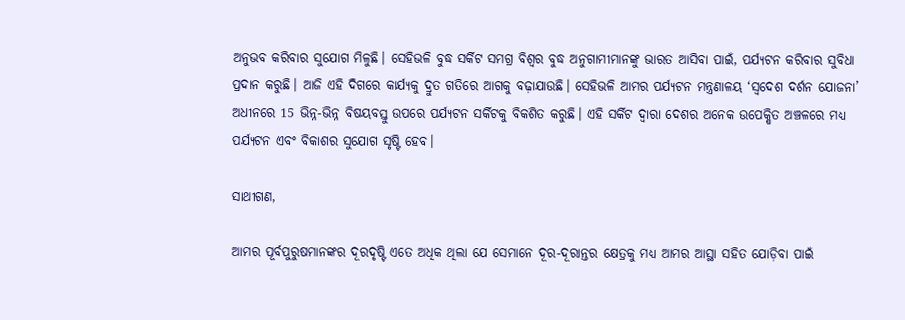ଅନୁଭବ କରିବାର ସୁଯୋଗ ମିଳୁଛି। ସେହିଭଳି ବୁଦ୍ଧ ସର୍କିଟ ସମଗ୍ର ବିଶ୍ୱର ବୁଦ୍ଧ ଅନୁଗାମୀମାନଙ୍କୁ ଭାରତ ଆସିବା ପାଇଁ, ପର୍ଯ୍ୟଟନ କରିବାର ସୁବିଧା ପ୍ରଦାନ କରୁଛି। ଆଜି ଏହି ଦିଗରେ କାର୍ଯ୍ୟକୁ ଦ୍ରୁତ ଗତିରେ ଆଗକୁ ବଢ଼ାଯାଉଛି। ସେହିଭଳି ଆମର ପର୍ଯ୍ୟଟନ ମନ୍ତ୍ରଣାଳୟ ‘ସ୍ୱଦେଶ ଦର୍ଶନ ଯୋଜନା’ ଅଧୀନରେ 15 ଭିନ୍ନ-ଭିନ୍ନ ବିଷୟବସ୍ତୁ ଉପରେ ପର୍ଯ୍ୟଟନ ସର୍କିଟକୁ ବିକଶିତ କରୁଛି। ଏହି ସର୍କିଟ ଦ୍ୱାରା ଦେଶର ଅନେକ ଉପେକ୍ଷିତ ଅଞ୍ଚଳରେ ମଧ୍ୟ ପର୍ଯ୍ୟଟନ ଏବଂ ବିକାଶର ସୁଯୋଗ ସୃଷ୍ଟି ହେବ।

ସାଥୀଗଣ,

ଆମର ପୂର୍ବପୁରୁଷମାନଙ୍କର ଦୂରଦୃଷ୍ଟି ଏତେ ଅଧିକ ଥିଲା ଯେ ସେମାନେ ଦୂର-ଦୂରାନ୍ତର କ୍ଷେତ୍ରକୁ ମଧ୍ୟ ଆମର ଆସ୍ଥା ସହିତ ଯୋଡ଼ିବା ପାଇଁ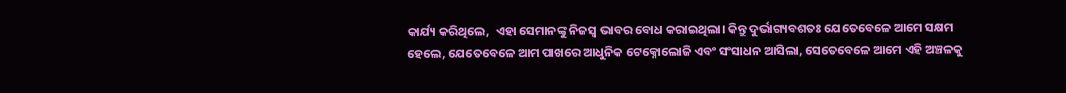କାର୍ଯ୍ୟ କରିଥିଲେ,  ଏହା ସେମାନଙ୍କୁ ନିଜସ୍ୱ ଭାବର ବୋଧ କରାଇଥିଲା। କିନ୍ତୁ ଦୁର୍ଭାଗ୍ୟବଶତଃ ଯେତେବେଳେ ଆମେ ସକ୍ଷମ ହେଲେ, ଯେତେବେଳେ ଆମ ପାଖରେ ଆଧୁନିକ ଟେକ୍ନୋଲୋଜି ଏବଂ ସଂସାଧନ ଆସିଲା, ସେତେବେଳେ ଆମେ ଏହି ଅଞ୍ଚଳକୁ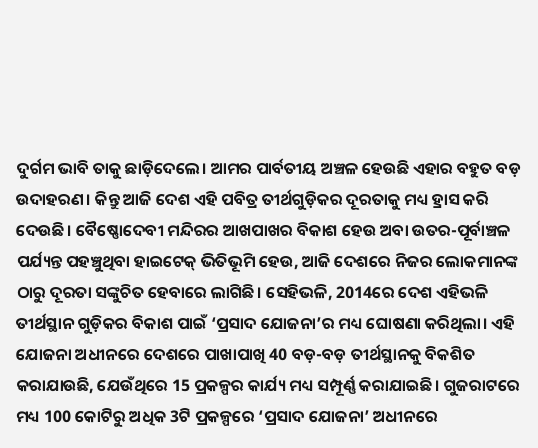ଦୁର୍ଗମ ଭାବି ତାକୁ ଛାଡ଼ିଦେଲେ। ଆମର ପାର୍ବତୀୟ ଅଞ୍ଚଳ ହେଉଛି ଏହାର ବହୁତ ବଡ଼ ଉଦାହରଣ। କିନ୍ତୁ ଆଜି ଦେଶ ଏହି ପବିତ୍ର ତୀର୍ଥଗୁଡ଼ିକର ଦୂରତାକୁ ମଧ୍ୟ ହ୍ରାସ କରି ଦେଉଛି। ବୈଷ୍ଣୋଦେବୀ ମନ୍ଦିରର ଆଖପାଖର ବିକାଶ ହେଉ ଅବା ଉତର-ପୂର୍ବାଞ୍ଚଳ ପର୍ଯ୍ୟନ୍ତ ପହଞ୍ଚୁଥିବା ହାଇଟେକ୍ ଭିତିଭୂମି ହେଉ, ଆଜି ଦେଶରେ ନିଜର ଲୋକମାନଙ୍କ ଠାରୁ ଦୂରତା ସଙ୍କୁଚିତ ହେବାରେ ଲାଗିଛି। ସେହିଭଳି, 2014ରେ ଦେଶ ଏହିଭଳି ତୀର୍ଥସ୍ଥାନ ଗୁଡ଼ିକର ବିକାଶ ପାଇଁ ‘ପ୍ରସାଦ ଯୋଜନା’ର ମଧ୍ୟ ଘୋଷଣା କରିଥିଲା। ଏହି ଯୋଜନା ଅଧୀନରେ ଦେଶରେ ପାଖାପାଖି 40 ବଡ଼-ବଡ଼ ତୀର୍ଥସ୍ଥାନକୁ ବିକଶିତ କରାଯାଉଛି, ଯେଉଁଥିରେ 15 ପ୍ରକଳ୍ପର କାର୍ଯ୍ୟ ମଧ୍ୟ ସମ୍ପୂର୍ଣ୍ଣ କରାଯାଇଛି । ଗୁଜରାଟରେ ମଧ୍ୟ 100 କୋଟିରୁ ଅଧିକ 3ଟି ପ୍ରକଳ୍ପରେ ‘ପ୍ରସାଦ ଯୋଜନା’ ଅଧୀନରେ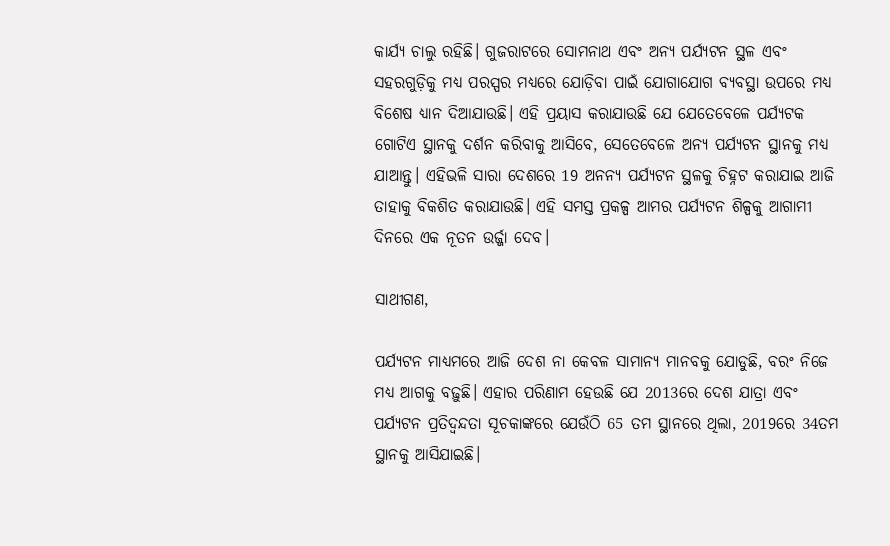କାର୍ଯ୍ୟ ଚାଲୁ ରହିଛି। ଗୁଜରାଟରେ ସୋମନାଥ ଏବଂ ଅନ୍ୟ ପର୍ଯ୍ୟଟନ ସ୍ଥଳ ଏବଂ ସହରଗୁଡ଼ିକୁ ମଧ୍ୟ ପରସ୍ପର ମଧ୍ୟରେ ଯୋଡ଼ିବା ପାଇଁ ଯୋଗାଯୋଗ ବ୍ୟବସ୍ଥା ଉପରେ ମଧ୍ୟ ବିଶେଷ ଧ୍ୟାନ ଦିଆଯାଉଛି। ଏହି ପ୍ରୟାସ କରାଯାଉଛି ଯେ ଯେତେବେଳେ ପର୍ଯ୍ୟଟକ ଗୋଟିଏ ସ୍ଥାନକୁ ଦର୍ଶନ କରିବାକୁ ଆସିବେ, ସେତେବେଳେ ଅନ୍ୟ ପର୍ଯ୍ୟଟନ ସ୍ଥାନକୁ ମଧ୍ୟ ଯାଆନ୍ତୁ। ଏହିଭଳି ସାରା ଦେଶରେ 19 ଅନନ୍ୟ ପର୍ଯ୍ୟଟନ ସ୍ଥଳକୁ ଚିହ୍ନଟ କରାଯାଇ ଆଜି ତାହାକୁ ବିକଶିତ କରାଯାଉଛି। ଏହି ସମସ୍ତ ପ୍ରକଳ୍ପ ଆମର ପର୍ଯ୍ୟଟନ ଶିଳ୍ପକୁ ଆଗାମୀ ଦିନରେ ଏକ ନୂତନ ଉର୍ଜ୍ଜା ଦେବ।

ସାଥୀଗଣ,

ପର୍ଯ୍ୟଟନ ମାଧ୍ୟମରେ ଆଜି ଦେଶ ନା କେବଳ ସାମାନ୍ୟ ମାନବକୁ ଯୋଡୁଛି, ବରଂ ନିଜେ ମଧ୍ୟ ଆଗକୁ ବଢ଼ୁଛି। ଏହାର ପରିଣାମ ହେଉଛି ଯେ 2013ରେ ଦେଶ ଯାତ୍ରା ଏବଂ ପର୍ଯ୍ୟଟନ ପ୍ରତିଦ୍ୱନ୍ଦତା ସୂଚକାଙ୍କରେ ଯେଉଁଠି 65 ତମ ସ୍ଥାନରେ ଥିଲା, 2019ରେ 34ତମ ସ୍ଥାନକୁ ଆସିଯାଇଛି।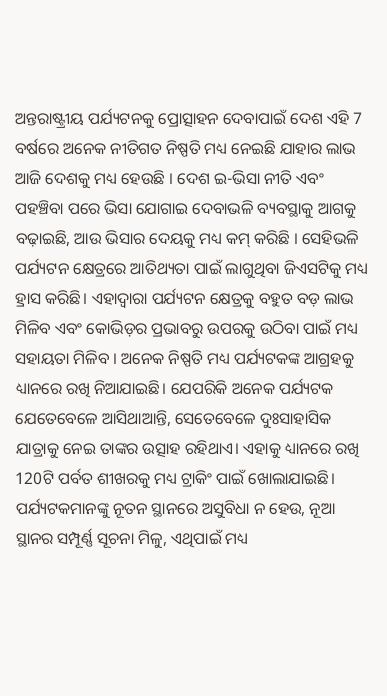ଅନ୍ତରାଷ୍ଟ୍ରୀୟ ପର୍ଯ୍ୟଟନକୁ ପ୍ରୋତ୍ସାହନ ଦେବାପାଇଁ ଦେଶ ଏହି 7 ବର୍ଷରେ ଅନେକ ନୀତିଗତ ନିଷ୍ପତି ମଧ୍ୟ ନେଇଛି ଯାହାର ଲାଭ ଆଜି ଦେଶକୁ ମଧ୍ୟ ହେଉଛି । ଦେଶ ଇ-ଭିସା ନୀତି ଏବଂ ପହଞ୍ଚିବା ପରେ ଭିସା ଯୋଗାଇ ଦେବାଭଳି ବ୍ୟବସ୍ଥାକୁ ଆଗକୁ ବଢ଼ାଇଛି, ଆଉ ଭିସାର ଦେୟକୁ ମଧ୍ୟ କମ୍ କରିଛି । ସେହିଭଳି ପର୍ଯ୍ୟଟନ କ୍ଷେତ୍ରରେ ଆତିଥ୍ୟତା ପାଇଁ ଲାଗୁଥିବା ଜିଏସଟିକୁ ମଧ୍ୟ ହ୍ରାସ କରିଛି। ଏହାଦ୍ୱାରା ପର୍ଯ୍ୟଟନ କ୍ଷେତ୍ରକୁ ବହୁତ ବଡ଼ ଲାଭ ମିଳିବ ଏବଂ କୋଭିଡ଼ର ପ୍ରଭାବରୁ ଉପରକୁ ଉଠିବା ପାଇଁ ମଧ୍ୟ ସହାୟତା ମିଳିବ । ଅନେକ ନିଷ୍ପତି ମଧ୍ୟ ପର୍ଯ୍ୟଟକଙ୍କ ଆଗ୍ରହକୁ ଧ୍ୟାନରେ ରଖି ନିଆଯାଇଛି। ଯେପରିକି ଅନେକ ପର୍ଯ୍ୟଟକ ଯେତେବେଳେ ଆସିଥାଆନ୍ତି, ସେତେବେଳେ ଦୁଃସାହାସିକ ଯାତ୍ରାକୁ ନେଇ ତାଙ୍କର ଉତ୍ସାହ ରହିଥାଏ। ଏହାକୁ ଧ୍ୟାନରେ ରଖି 120ଟି ପର୍ବତ ଶୀଖରକୁ ମଧ୍ୟ ଟ୍ରାକିଂ ପାଇଁ ଖୋଲାଯାଇଛି। ପର୍ଯ୍ୟଟକମାନଙ୍କୁ ନୂତନ ସ୍ଥାନରେ ଅସୁବିଧା ନ ହେଉ, ନୂଆ ସ୍ଥାନର ସମ୍ପୂର୍ଣ୍ଣ ସୂଚନା ମିଳୁ, ଏଥିପାଇଁ ମଧ୍ୟ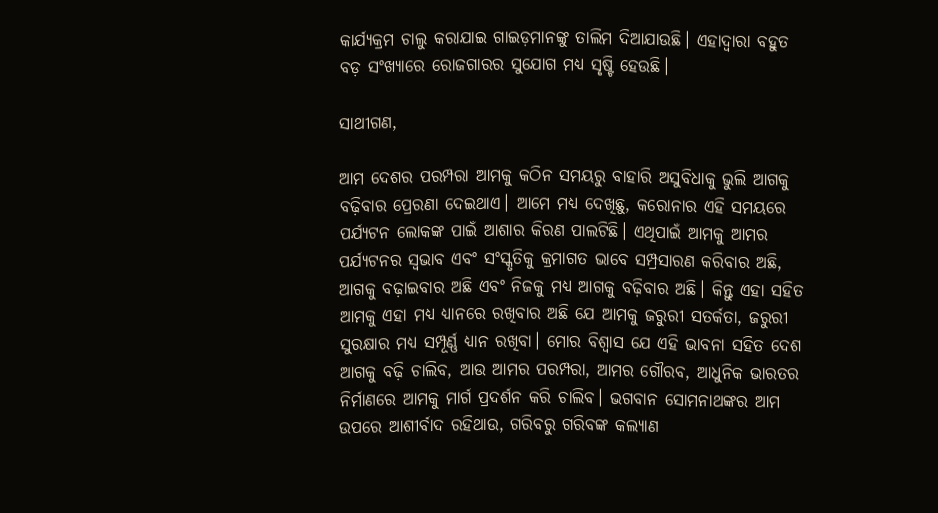କାର୍ଯ୍ୟକ୍ରମ ଚାଲୁ କରାଯାଇ ଗାଇଡ଼ମାନଙ୍କୁ ତାଲିମ ଦିଆଯାଉଛି। ଏହାଦ୍ୱାରା ବହୁତ ବଡ଼ ସଂଖ୍ୟାରେ ରୋଜଗାରର ସୁଯୋଗ ମଧ୍ୟ ସୃଷ୍ଟି ହେଉଛି।

ସାଥୀଗଣ,

ଆମ ଦେଶର ପରମ୍ପରା ଆମକୁ କଠିନ ସମୟରୁ ବାହାରି ଅସୁବିଧାକୁ ଭୁଲି ଆଗକୁ ବଢ଼ିବାର ପ୍ରେରଣା ଦେଇଥାଏ। ଆମେ ମଧ୍ୟ ଦେଖିଛୁ, କରୋନାର ଏହି ସମୟରେ ପର୍ଯ୍ୟଟନ ଲୋକଙ୍କ ପାଇଁ ଆଶାର କିରଣ ପାଲଟିଛି। ଏଥିପାଇଁ ଆମକୁ ଆମର ପର୍ଯ୍ୟଟନର ସ୍ୱଭାବ ଏବଂ ସଂସ୍କୃତିକୁ କ୍ରମାଗତ ଭାବେ ସମ୍ପ୍ରସାରଣ କରିବାର ଅଛି, ଆଗକୁ ବଢ଼ାଇବାର ଅଛି ଏବଂ ନିଜକୁ ମଧ୍ୟ ଆଗକୁ ବଢ଼ିବାର ଅଛି। କିନ୍ତୁ ଏହା ସହିତ ଆମକୁ ଏହା ମଧ୍ୟ ଧ୍ୟାନରେ ରଖିବାର ଅଛି ଯେ ଆମକୁ ଜରୁରୀ ସତର୍କତା, ଜରୁରୀ ସୁରକ୍ଷାର ମଧ୍ୟ ସମ୍ପୂର୍ଣ୍ଣ ଧ୍ୟାନ ରଖିବା। ମୋର ବିଶ୍ୱାସ ଯେ ଏହି ଭାବନା ସହିତ ଦେଶ ଆଗକୁ ବଢ଼ି ଚାଲିବ, ଆଉ ଆମର ପରମ୍ପରା, ଆମର ଗୌରବ, ଆଧୁନିକ ଭାରତର ନିର୍ମାଣରେ ଆମକୁ ମାର୍ଗ ପ୍ରଦର୍ଶନ କରି ଚାଲିବ। ଭଗବାନ ସୋମନାଥଙ୍କର ଆମ ଉପରେ ଆଶୀର୍ବାଦ ରହିଥାଉ, ଗରିବରୁ ଗରିବଙ୍କ କଲ୍ୟାଣ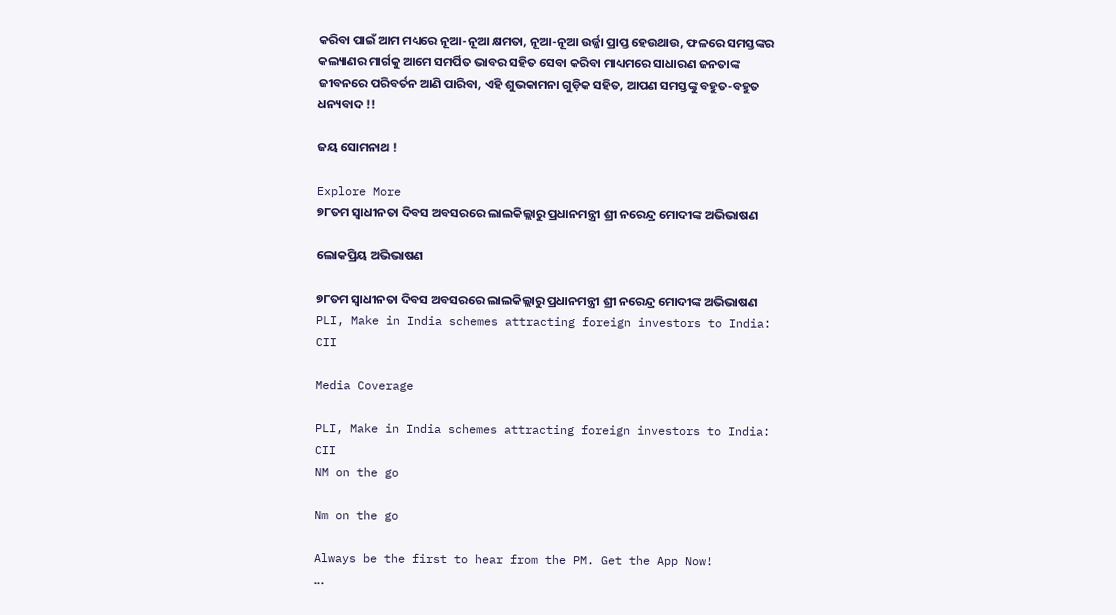କରିବା ପାଇଁ ଆମ ମଧ୍ୟରେ ନୂଆ-ନୂଆ କ୍ଷମତା, ନୂଆ-ନୂଆ ଉର୍ଜ୍ଜା ପ୍ରାପ୍ତ ହେଉଥାଉ, ଫଳରେ ସମସ୍ତଙ୍କର କଲ୍ୟାଣର ମାର୍ଗକୁ ଆମେ ସମର୍ପିତ ଭାବର ସହିତ ସେବା କରିବା ମାଧ୍ୟମରେ ସାଧାରଣ ଜନତାଙ୍କ ଜୀବନରେ ପରିବର୍ତନ ଆଣି ପାରିବା, ଏହି ଶୁଭକାମନା ଗୁଡ଼ିକ ସହିତ, ଆପଣ ସମସ୍ତଙ୍କୁ ବହୁତ-ବହୁତ ଧନ୍ୟବାଦ !!

ଜୟ ସୋମନାଥ !

Explore More
୭୮ତମ ସ୍ୱାଧୀନତା ଦିବସ ଅବସରରେ ଲାଲକିଲ୍ଲାରୁ ପ୍ରଧାନମନ୍ତ୍ରୀ ଶ୍ରୀ ନରେନ୍ଦ୍ର ମୋଦୀଙ୍କ ଅଭିଭାଷଣ

ଲୋକପ୍ରିୟ ଅଭିଭାଷଣ

୭୮ତମ ସ୍ୱାଧୀନତା ଦିବସ ଅବସରରେ ଲାଲକିଲ୍ଲାରୁ ପ୍ରଧାନମନ୍ତ୍ରୀ ଶ୍ରୀ ନରେନ୍ଦ୍ର ମୋଦୀଙ୍କ ଅଭିଭାଷଣ
PLI, Make in India schemes attracting foreign investors to India: CII

Media Coverage

PLI, Make in India schemes attracting foreign investors to India: CII
NM on the go

Nm on the go

Always be the first to hear from the PM. Get the App Now!
...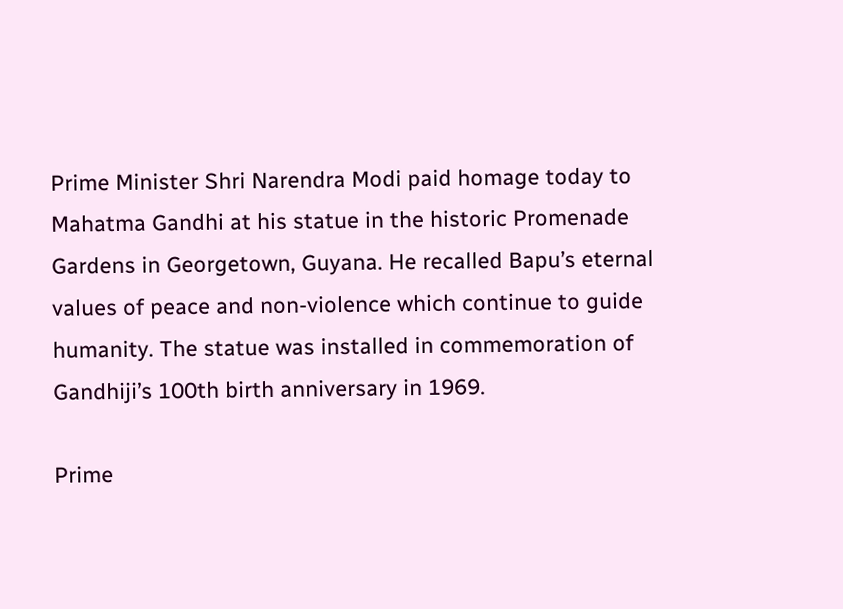Prime Minister Shri Narendra Modi paid homage today to Mahatma Gandhi at his statue in the historic Promenade Gardens in Georgetown, Guyana. He recalled Bapu’s eternal values of peace and non-violence which continue to guide humanity. The statue was installed in commemoration of Gandhiji’s 100th birth anniversary in 1969.

Prime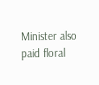Minister also paid floral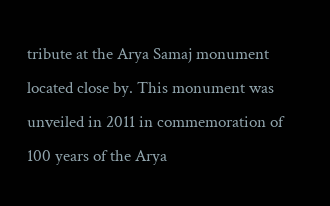tribute at the Arya Samaj monument located close by. This monument was unveiled in 2011 in commemoration of 100 years of the Arya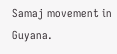Samaj movement in Guyana.